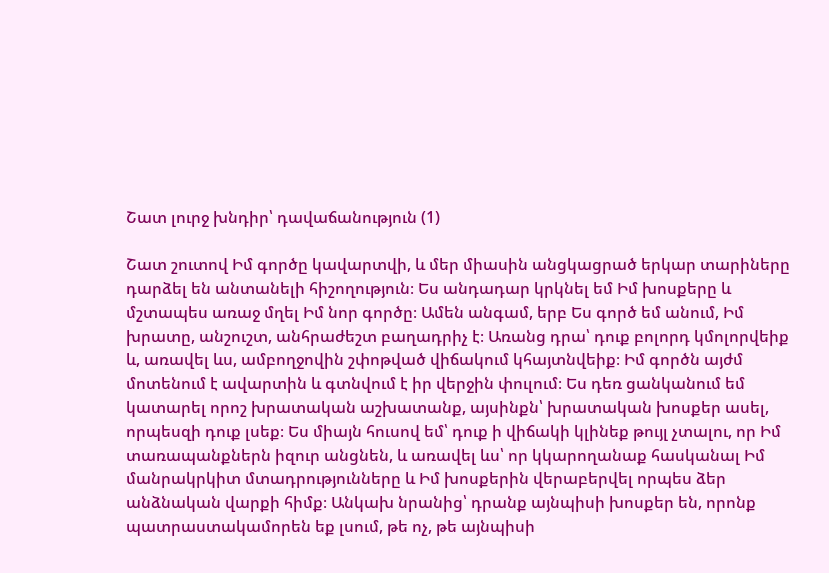Շատ լուրջ խնդիր՝ դավաճանություն (1)

Շատ շուտով Իմ գործը կավարտվի, և մեր միասին անցկացրած երկար տարիները դարձել են անտանելի հիշողություն։ Ես անդադար կրկնել եմ Իմ խոսքերը և մշտապես առաջ մղել Իմ նոր գործը։ Ամեն անգամ, երբ Ես գործ եմ անում, Իմ խրատը, անշուշտ, անհրաժեշտ բաղադրիչ է։ Առանց դրա՝ դուք բոլորդ կմոլորվեիք և, առավել ևս, ամբողջովին շփոթված վիճակում կհայտնվեիք։ Իմ գործն այժմ մոտենում է ավարտին և գտնվում է իր վերջին փուլում։ Ես դեռ ցանկանում եմ կատարել որոշ խրատական աշխատանք, այսինքն՝ խրատական խոսքեր ասել, որպեսզի դուք լսեք։ Ես միայն հուսով եմ՝ դուք ի վիճակի կլինեք թույլ չտալու, որ Իմ տառապանքներն իզուր անցնեն, և առավել ևս՝ որ կկարողանաք հասկանալ Իմ մանրակրկիտ մտադրությունները և Իմ խոսքերին վերաբերվել որպես ձեր անձնական վարքի հիմք։ Անկախ նրանից՝ դրանք այնպիսի խոսքեր են, որոնք պատրաստակամորեն եք լսում, թե ոչ, թե այնպիսի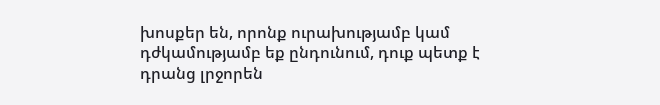խոսքեր են, որոնք ուրախությամբ կամ դժկամությամբ եք ընդունում, դուք պետք է դրանց լրջորեն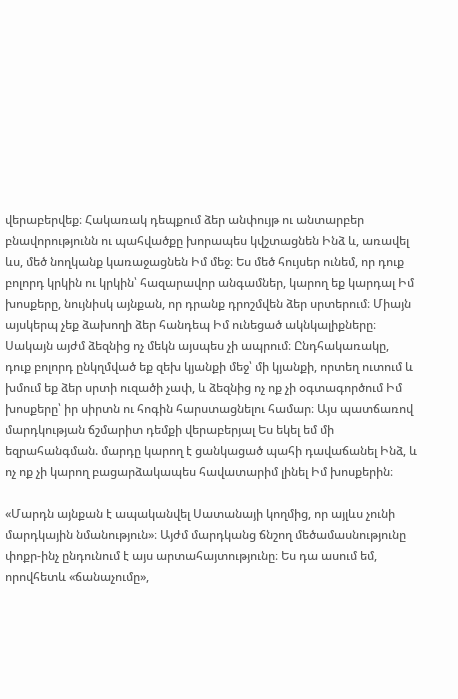վերաբերվեք։ Հակառակ դեպքում ձեր անփույթ ու անտարբեր բնավորությունն ու պահվածքը խորապես կվշտացնեն Ինձ և, առավել ևս, մեծ նողկանք կառաջացնեն Իմ մեջ։ Ես մեծ հույսեր ունեմ, որ դուք բոլորդ կրկին ու կրկին՝ հազարավոր անգամներ, կարող եք կարդալ Իմ խոսքերը, նույնիսկ այնքան, որ դրանք դրոշմվեն ձեր սրտերում։ Միայն այսկերպ չեք ձախողի ձեր հանդեպ Իմ ունեցած ակնկալիքները։ Սակայն այժմ ձեզնից ոչ մեկն այսպես չի ապրում։ Ընդհակառակը, դուք բոլորդ ընկղմված եք զեխ կյանքի մեջ՝ մի կյանքի, որտեղ ուտում և խմում եք ձեր սրտի ուզածի չափ, և ձեզնից ոչ ոք չի օգտագործում Իմ խոսքերը՝ իր սիրտն ու հոգին հարստացնելու համար։ Այս պատճառով մարդկության ճշմարիտ դեմքի վերաբերյալ Ես եկել եմ մի եզրահանգման. մարդը կարող է ցանկացած պահի դավաճանել Ինձ, և ոչ ոք չի կարող բացարձակապես հավատարիմ լինել Իմ խոսքերին։

«Մարդն այնքան է ապականվել Սատանայի կողմից, որ այլևս չունի մարդկային նմանություն»։ Այժմ մարդկանց ճնշող մեծամասնությունը փոքր-ինչ ընդունում է այս արտահայտությունը։ Ես դա ասում եմ, որովհետև «ճանաչումը»,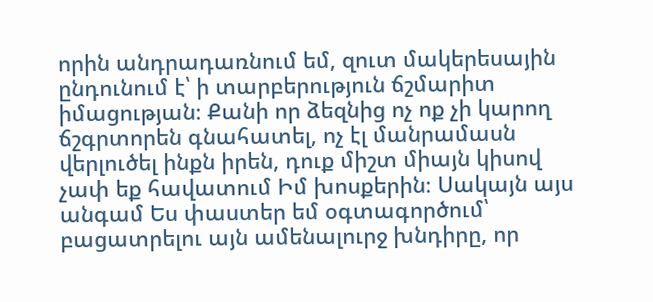որին անդրադառնում եմ, զուտ մակերեսային ընդունում է՝ ի տարբերություն ճշմարիտ իմացության։ Քանի որ ձեզնից ոչ ոք չի կարող ճշգրտորեն գնահատել, ոչ էլ մանրամասն վերլուծել ինքն իրեն, դուք միշտ միայն կիսով չափ եք հավատում Իմ խոսքերին։ Սակայն այս անգամ Ես փաստեր եմ օգտագործում՝ բացատրելու այն ամենալուրջ խնդիրը, որ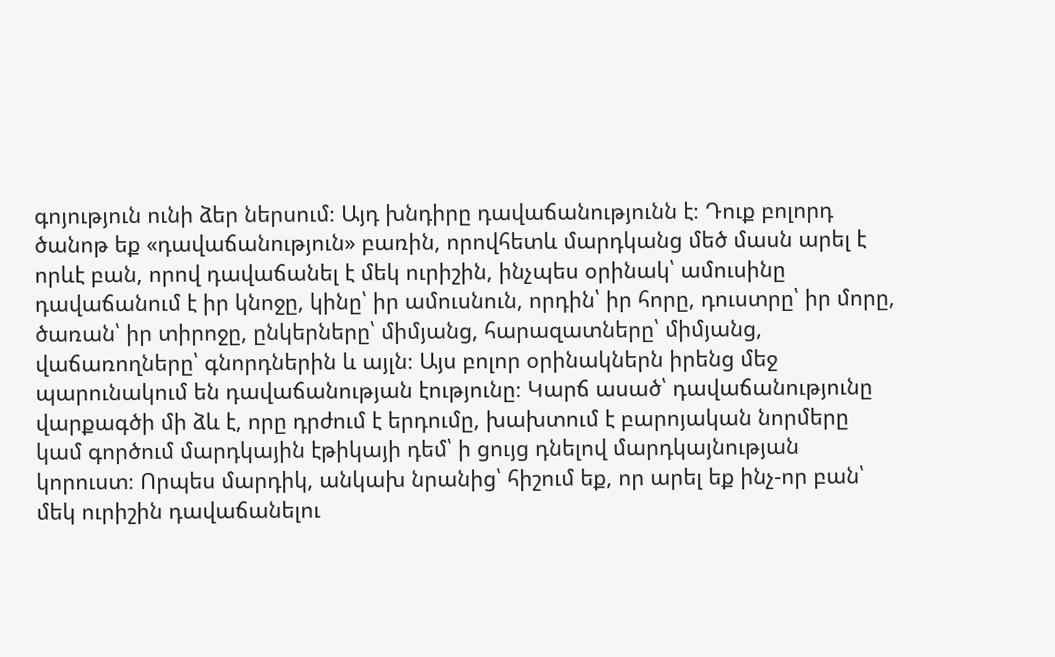գոյություն ունի ձեր ներսում։ Այդ խնդիրը դավաճանությունն է։ Դուք բոլորդ ծանոթ եք «դավաճանություն» բառին, որովհետև մարդկանց մեծ մասն արել է որևէ բան, որով դավաճանել է մեկ ուրիշին, ինչպես օրինակ՝ ամուսինը դավաճանում է իր կնոջը, կինը՝ իր ամուսնուն, որդին՝ իր հորը, դուստրը՝ իր մորը, ծառան՝ իր տիրոջը, ընկերները՝ միմյանց, հարազատները՝ միմյանց, վաճառողները՝ գնորդներին և այլն։ Այս բոլոր օրինակներն իրենց մեջ պարունակում են դավաճանության էությունը։ Կարճ ասած՝ դավաճանությունը վարքագծի մի ձև է, որը դրժում է երդումը, խախտում է բարոյական նորմերը կամ գործում մարդկային էթիկայի դեմ՝ ի ցույց դնելով մարդկայնության կորուստ։ Որպես մարդիկ, անկախ նրանից՝ հիշում եք, որ արել եք ինչ-որ բան՝ մեկ ուրիշին դավաճանելու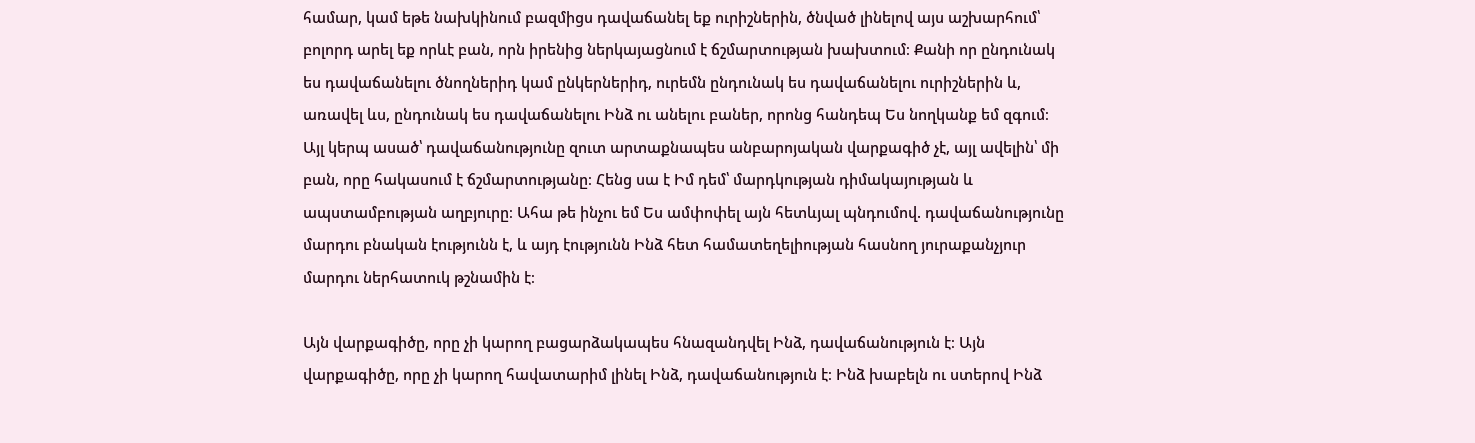համար, կամ եթե նախկինում բազմիցս դավաճանել եք ուրիշներին, ծնված լինելով այս աշխարհում՝ բոլորդ արել եք որևէ բան, որն իրենից ներկայացնում է ճշմարտության խախտում։ Քանի որ ընդունակ ես դավաճանելու ծնողներիդ կամ ընկերներիդ, ուրեմն ընդունակ ես դավաճանելու ուրիշներին և, առավել ևս, ընդունակ ես դավաճանելու Ինձ ու անելու բաներ, որոնց հանդեպ Ես նողկանք եմ զգում։ Այլ կերպ ասած՝ դավաճանությունը զուտ արտաքնապես անբարոյական վարքագիծ չէ, այլ ավելին՝ մի բան, որը հակասում է ճշմարտությանը։ Հենց սա է Իմ դեմ՝ մարդկության դիմակայության և ապստամբության աղբյուրը։ Ահա թե ինչու եմ Ես ամփոփել այն հետևյալ պնդումով. դավաճանությունը մարդու բնական էությունն է, և այդ էությունն Ինձ հետ համատեղելիության հասնող յուրաքանչյուր մարդու ներհատուկ թշնամին է։

Այն վարքագիծը, որը չի կարող բացարձակապես հնազանդվել Ինձ, դավաճանություն է։ Այն վարքագիծը, որը չի կարող հավատարիմ լինել Ինձ, դավաճանություն է։ Ինձ խաբելն ու ստերով Ինձ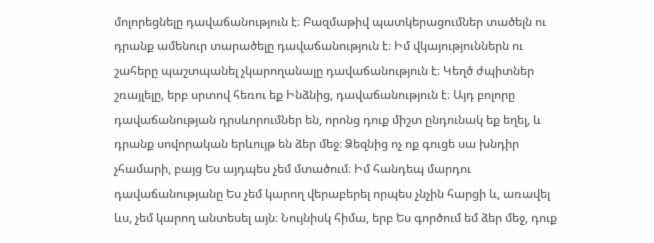մոլորեցնելը դավաճանություն է։ Բազմաթիվ պատկերացումներ տածելն ու դրանք ամենուր տարածելը դավաճանություն է։ Իմ վկայություններն ու շահերը պաշտպանել չկարողանալը դավաճանություն է։ Կեղծ ժպիտներ շռայլելը, երբ սրտով հեռու եք Ինձնից, դավաճանություն է։ Այդ բոլորը դավաճանության դրսևորումներ են, որոնց դուք միշտ ընդունակ եք եղել, և դրանք սովորական երևույթ են ձեր մեջ։ Ձեզնից ոչ ոք գուցե սա խնդիր չհամարի, բայց Ես այդպես չեմ մտածում։ Իմ հանդեպ մարդու դավաճանությանը Ես չեմ կարող վերաբերել որպես չնչին հարցի և, առավել ևս, չեմ կարող անտեսել այն։ Նույնիսկ հիմա, երբ Ես գործում եմ ձեր մեջ, դուք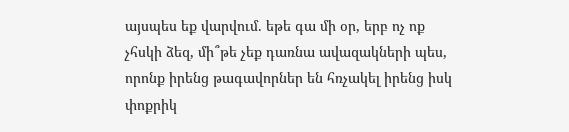այսպես եք վարվում. եթե գա մի օր, երբ ոչ ոք չհսկի ձեզ, մի՞թե չեք դառնա ավազակների պես, որոնք իրենց թագավորներ են հռչակել իրենց իսկ փոքրիկ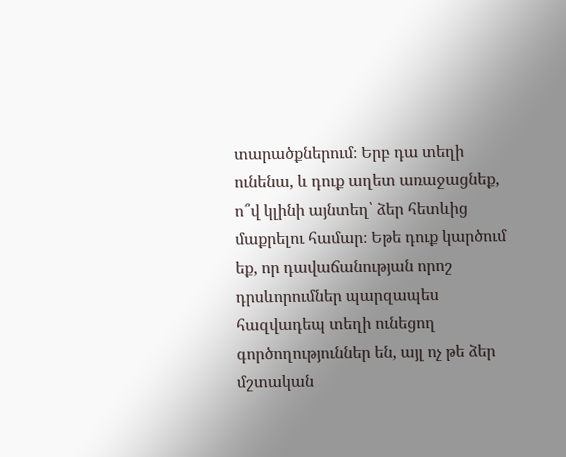տարածքներում։ Երբ դա տեղի ունենա, և դուք աղետ առաջացնեք, ո՞վ կլինի այնտեղ՝ ձեր հետևից մաքրելու համար։ Եթե դուք կարծում եք, որ դավաճանության որոշ դրսևորումներ պարզապես հազվադեպ տեղի ունեցող գործողություններ են, այլ ոչ թե ձեր մշտական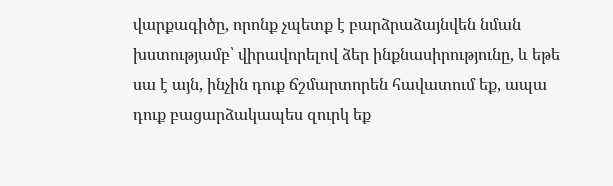վարքագիծը, որոնք չպետք է բարձրաձայնվեն նման խստությամբ՝ վիրավորելով ձեր ինքնասիրությունը, և եթե սա է այն, ինչին դուք ճշմարտորեն հավատում եք, ապա դուք բացարձակապես զուրկ եք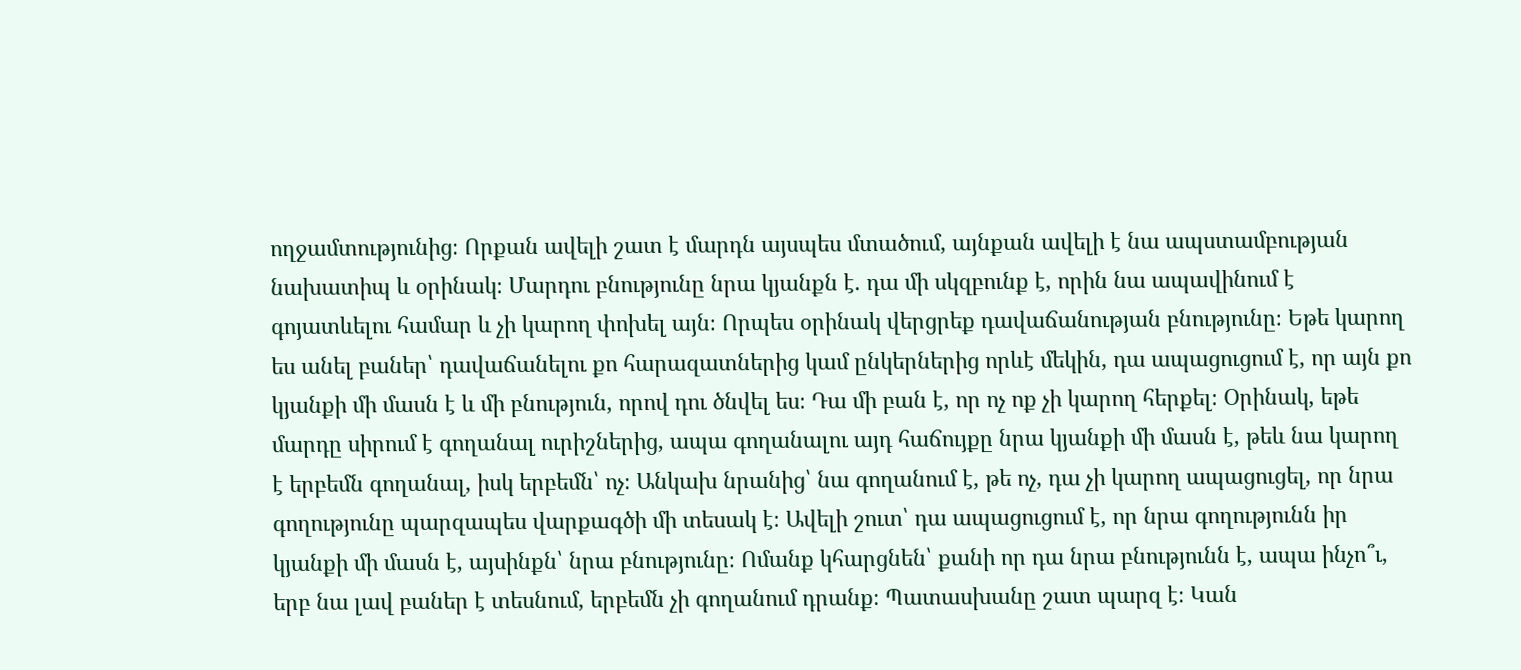ողջամտությունից։ Որքան ավելի շատ է մարդն այսպես մտածում, այնքան ավելի է նա ապստամբության նախատիպ և օրինակ։ Մարդու բնությունը նրա կյանքն է. դա մի սկզբունք է, որին նա ապավինում է գոյատևելու համար և չի կարող փոխել այն։ Որպես օրինակ վերցրեք դավաճանության բնությունը։ Եթե կարող ես անել բաներ՝ դավաճանելու քո հարազատներից կամ ընկերներից որևէ մեկին, դա ապացուցում է, որ այն քո կյանքի մի մասն է և մի բնություն, որով դու ծնվել ես։ Դա մի բան է, որ ոչ ոք չի կարող հերքել։ Օրինակ, եթե մարդը սիրում է գողանալ ուրիշներից, ապա գողանալու այդ հաճույքը նրա կյանքի մի մասն է, թեև նա կարող է երբեմն գողանալ, իսկ երբեմն՝ ոչ։ Անկախ նրանից՝ նա գողանում է, թե ոչ, դա չի կարող ապացուցել, որ նրա գողությունը պարզապես վարքագծի մի տեսակ է։ Ավելի շուտ՝ դա ապացուցում է, որ նրա գողությունն իր կյանքի մի մասն է, այսինքն՝ նրա բնությունը։ Ոմանք կհարցնեն՝ քանի որ դա նրա բնությունն է, ապա ինչո՞ւ, երբ նա լավ բաներ է տեսնում, երբեմն չի գողանում դրանք։ Պատասխանը շատ պարզ է։ Կան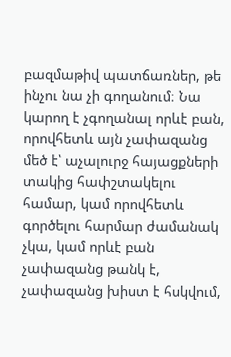բազմաթիվ պատճառներ, թե ինչու նա չի գողանում։ Նա կարող է չգողանալ որևէ բան, որովհետև այն չափազանց մեծ է՝ աչալուրջ հայացքների տակից հափշտակելու համար, կամ որովհետև գործելու հարմար ժամանակ չկա, կամ որևէ բան չափազանց թանկ է, չափազանց խիստ է հսկվում,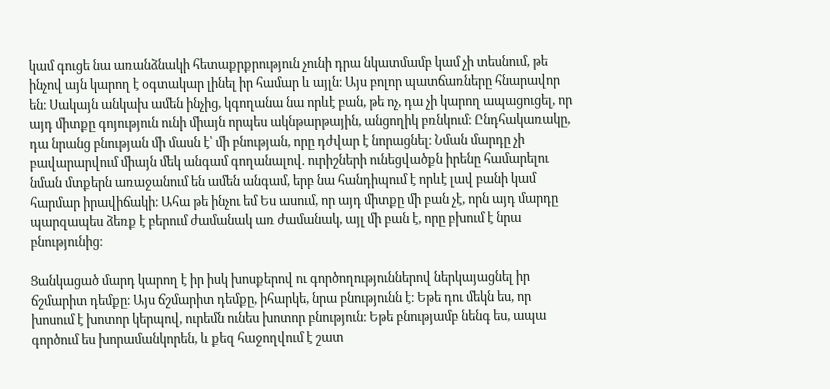կամ գուցե նա առանձնակի հետաքրքրություն չունի դրա նկատմամբ կամ չի տեսնում, թե ինչով այն կարող է օգտակար լինել իր համար և այլն։ Այս բոլոր պատճառները հնարավոր են։ Սակայն անկախ ամեն ինչից, կգողանա նա որևէ բան, թե ոչ, դա չի կարող ապացուցել, որ այդ միտքը գոյություն ունի միայն որպես ակնթարթային, անցողիկ բռնկում։ Ընդհակառակը, դա նրանց բնության մի մասն է՝ մի բնության, որը դժվար է նորացնել։ Նման մարդը չի բավարարվում միայն մեկ անգամ գողանալով. ուրիշների ունեցվածքն իրենը համարելու նման մտքերն առաջանում են ամեն անգամ, երբ նա հանդիպում է որևէ լավ բանի կամ հարմար իրավիճակի։ Ահա թե ինչու եմ Ես ասում, որ այդ միտքը մի բան չէ, որն այդ մարդը պարզապես ձեռք է բերում ժամանակ առ ժամանակ, այլ մի բան է, որը բխում է նրա բնությունից։

Ցանկացած մարդ կարող է իր իսկ խոսքերով ու գործողություններով ներկայացնել իր ճշմարիտ դեմքը։ Այս ճշմարիտ դեմքը, իհարկե, նրա բնությունն է։ Եթե դու մեկն ես, որ խոսում է խոտոր կերպով, ուրեմն ունես խոտոր բնություն։ Եթե բնությամբ նենգ ես, ապա գործում ես խորամանկորեն, և քեզ հաջողվում է շատ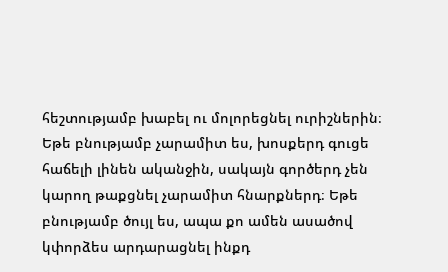հեշտությամբ խաբել ու մոլորեցնել ուրիշներին։ Եթե բնությամբ չարամիտ ես, խոսքերդ գուցե հաճելի լինեն ականջին, սակայն գործերդ չեն կարող թաքցնել չարամիտ հնարքներդ։ Եթե բնությամբ ծույլ ես, ապա քո ամեն ասածով կփորձես արդարացնել ինքդ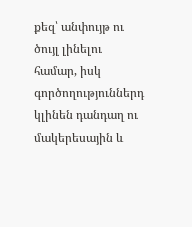քեզ՝ անփույթ ու ծույլ լինելու համար, իսկ գործողություններդ կլինեն դանդաղ ու մակերեսային և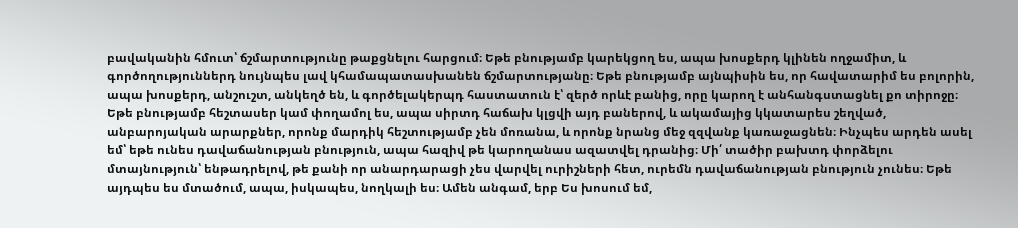բավականին հմուտ՝ ճշմարտությունը թաքցնելու հարցում։ Եթե բնությամբ կարեկցող ես, ապա խոսքերդ կլինեն ողջամիտ, և գործողություններդ նույնպես լավ կհամապատասխանեն ճշմարտությանը։ Եթե բնությամբ այնպիսին ես, որ հավատարիմ ես բոլորին, ապա խոսքերդ, անշուշտ, անկեղծ են, և գործելակերպդ հաստատուն է՝ զերծ որևէ բանից, որը կարող է անհանգստացնել քո տիրոջը։ Եթե բնությամբ հեշտասեր կամ փողամոլ ես, ապա սիրտդ հաճախ կլցվի այդ բաներով, և ակամայից կկատարես շեղված, անբարոյական արարքներ, որոնք մարդիկ հեշտությամբ չեն մոռանա, և որոնք նրանց մեջ զզվանք կառաջացնեն։ Ինչպես արդեն ասել եմ՝ եթե ունես դավաճանության բնություն, ապա հազիվ թե կարողանաս ազատվել դրանից։ Մի՛ տածիր բախտդ փորձելու մտայնություն՝ ենթադրելով, թե քանի որ անարդարացի չես վարվել ուրիշների հետ, ուրեմն դավաճանության բնություն չունես։ Եթե այդպես ես մտածում, ապա, իսկապես, նողկալի ես։ Ամեն անգամ, երբ Ես խոսում եմ,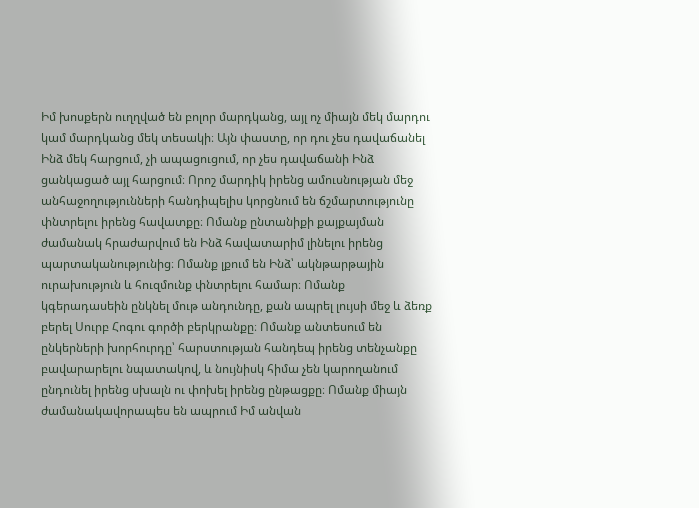Իմ խոսքերն ուղղված են բոլոր մարդկանց, այլ ոչ միայն մեկ մարդու կամ մարդկանց մեկ տեսակի։ Այն փաստը, որ դու չես դավաճանել Ինձ մեկ հարցում, չի ապացուցում, որ չես դավաճանի Ինձ ցանկացած այլ հարցում։ Որոշ մարդիկ իրենց ամուսնության մեջ անհաջողությունների հանդիպելիս կորցնում են ճշմարտությունը փնտրելու իրենց հավատքը։ Ոմանք ընտանիքի քայքայման ժամանակ հրաժարվում են Ինձ հավատարիմ լինելու իրենց պարտականությունից։ Ոմանք լքում են Ինձ՝ ակնթարթային ուրախություն և հուզմունք փնտրելու համար։ Ոմանք կգերադասեին ընկնել մութ անդունդը, քան ապրել լույսի մեջ և ձեռք բերել Սուրբ Հոգու գործի բերկրանքը։ Ոմանք անտեսում են ընկերների խորհուրդը՝ հարստության հանդեպ իրենց տենչանքը բավարարելու նպատակով, և նույնիսկ հիմա չեն կարողանում ընդունել իրենց սխալն ու փոխել իրենց ընթացքը։ Ոմանք միայն ժամանակավորապես են ապրում Իմ անվան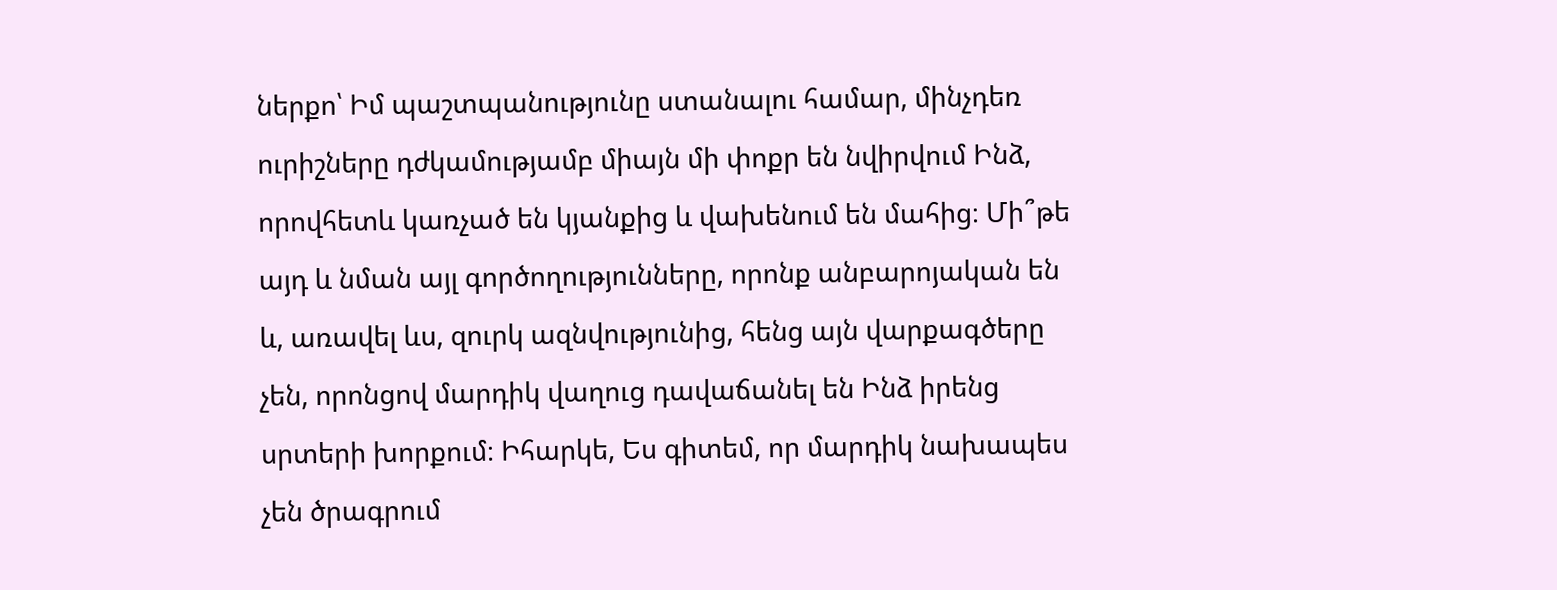ներքո՝ Իմ պաշտպանությունը ստանալու համար, մինչդեռ ուրիշները դժկամությամբ միայն մի փոքր են նվիրվում Ինձ, որովհետև կառչած են կյանքից և վախենում են մահից։ Մի՞թե այդ և նման այլ գործողությունները, որոնք անբարոյական են և, առավել ևս, զուրկ ազնվությունից, հենց այն վարքագծերը չեն, որոնցով մարդիկ վաղուց դավաճանել են Ինձ իրենց սրտերի խորքում։ Իհարկե, Ես գիտեմ, որ մարդիկ նախապես չեն ծրագրում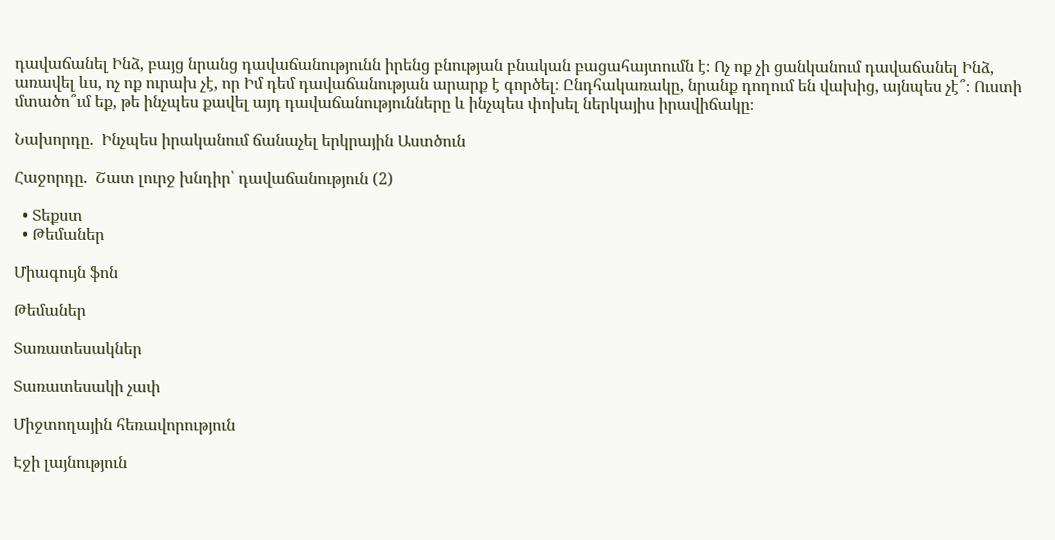դավաճանել Ինձ, բայց նրանց դավաճանությունն իրենց բնության բնական բացահայտումն է։ Ոչ ոք չի ցանկանում դավաճանել Ինձ, առավել ևս, ոչ ոք ուրախ չէ, որ Իմ դեմ դավաճանության արարք է գործել։ Ընդհակառակը, նրանք դողում են վախից, այնպես չէ՞։ Ուստի մտածո՞ւմ եք, թե ինչպես քավել այդ դավաճանությունները և ինչպես փոխել ներկայիս իրավիճակը։

Նախորդը.  Ինչպես իրականում ճանաչել երկրային Աստծուն

Հաջորդը.  Շատ լուրջ խնդիր՝ դավաճանություն (2)

  • Տեքստ
  • Թեմաներ

Միագույն ֆոն

Թեմաներ

Տառատեսակներ

Տառատեսակի չափ

Միջտողային հեռավորություն

Էջի լայնություն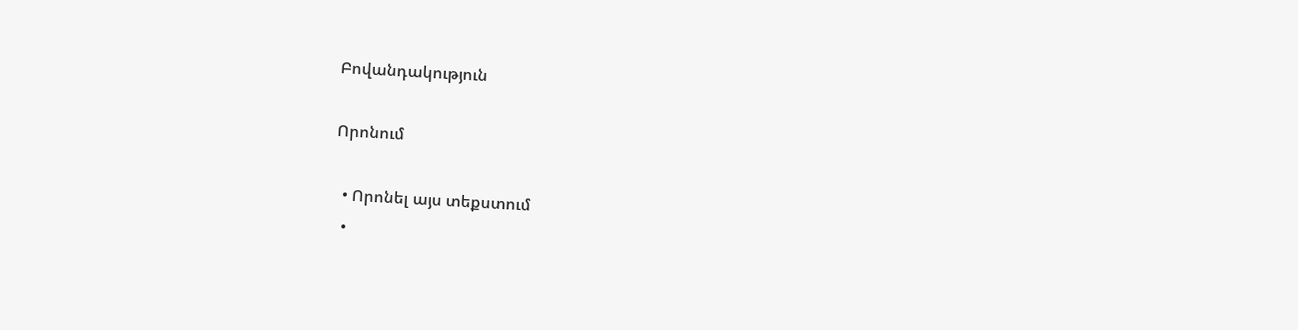Բովանդակություն

Որոնում

  • Որոնել այս տեքստում
  •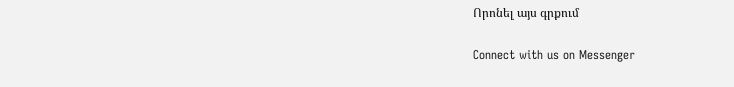Որոնել այս գրքում

Connect with us on Messenger